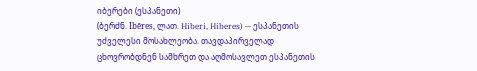იბერები (ესპანეთი)
(ბერძნ. Ibēres, ლათ. Hiberi, Hiberes) — ესპანეთის უძველესი მოსახლეობა. თავდაპირველად ცხოვრობდნენ სამხრეთ და აღმოსავლეთ ესპანეთის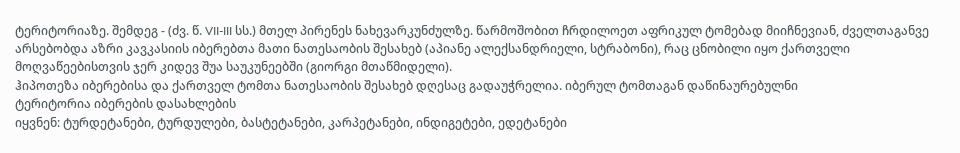ტერიტორიაზე. შემდეგ - (ძვ. წ. VII-III სს.) მთელ პირენეს ნახევარკუნძულზე. წარმოშობით ჩრდილოეთ აფრიკულ ტომებად მიიჩნევიან, ძველთაგანვე არსებობდა აზრი კავკასიის იბერებთა მათი ნათესაობის შესახებ (აპიანე ალექსანდრიელი, სტრაბონი), რაც ცნობილი იყო ქართველი მოღვაწეებისთვის ჯერ კიდევ შუა საუკუნეებში (გიორგი მთაწმიდელი).
ჰიპოთეზა იბერებისა და ქართველ ტომთა ნათესაობის შესახებ დღესაც გადაუჭრელია. იბერულ ტომთაგან დაწინაურებულნი
ტერიტორია იბერების დასახლების
იყვნენ: ტურდეტანები, ტურდულები, ბასტეტანები, კარპეტანები, ინდიგეტები, ედეტანები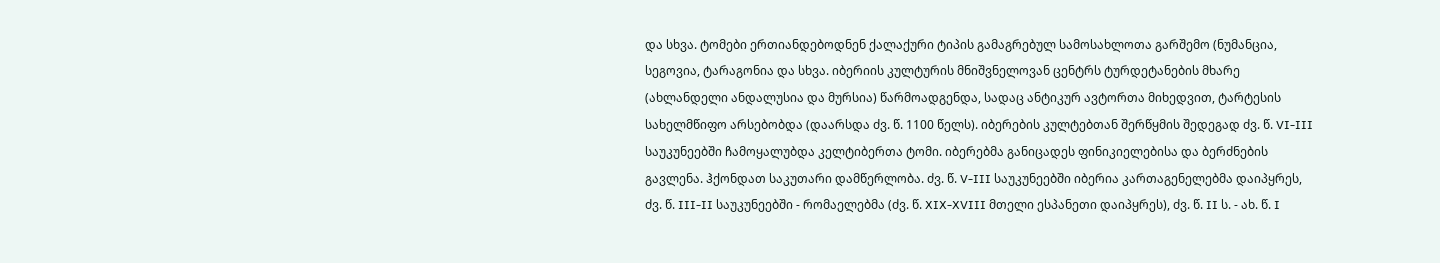და სხვა. ტომები ერთიანდებოდნენ ქალაქური ტიპის გამაგრებულ სამოსახლოთა გარშემო (ნუმანცია, სეგოვია, ტარაგონია და სხვა. იბერიის კულტურის მნიშვნელოვან ცენტრს ტურდეტანების მხარე (ახლანდელი ანდალუსია და მურსია) წარმოადგენდა, სადაც ანტიკურ ავტორთა მიხედვით, ტარტესის სახელმწიფო არსებობდა (დაარსდა ძვ. წ. 1100 წელს). იბერების კულტებთან შერწყმის შედეგად ძვ. წ. VI-III საუკუნეებში ჩამოყალუბდა კელტიბერთა ტომი. იბერებმა განიცადეს ფინიკიელებისა და ბერძნების გავლენა. ჰქონდათ საკუთარი დამწერლობა. ძვ. წ. V-III საუკუნეებში იბერია კართაგენელებმა დაიპყრეს, ძვ. წ. III-II საუკუნეებში - რომაელებმა (ძვ. წ. XIX-XVIII მთელი ესპანეთი დაიპყრეს), ძვ. წ. II ს. - ახ. წ. I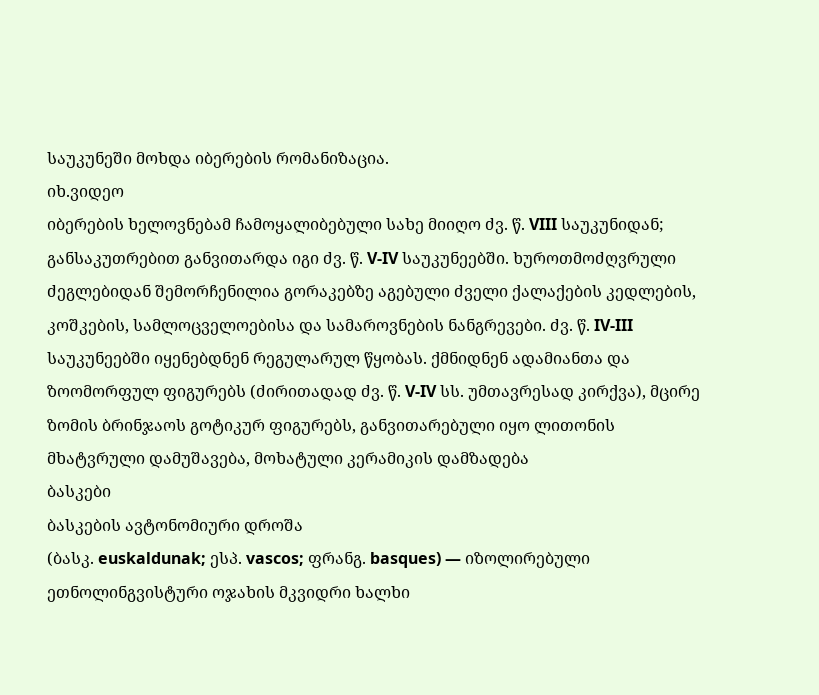საუკუნეში მოხდა იბერების რომანიზაცია.
იხ.ვიდეო
იბერების ხელოვნებამ ჩამოყალიბებული სახე მიიღო ძვ. წ. VIII საუკუნიდან; განსაკუთრებით განვითარდა იგი ძვ. წ. V-IV საუკუნეებში. ხუროთმოძღვრული ძეგლებიდან შემორჩენილია გორაკებზე აგებული ძველი ქალაქების კედლების, კოშკების, სამლოცველოებისა და სამაროვნების ნანგრევები. ძვ. წ. IV-III საუკუნეებში იყენებდნენ რეგულარულ წყობას. ქმნიდნენ ადამიანთა და ზოომორფულ ფიგურებს (ძირითადად ძვ. წ. V-IV სს. უმთავრესად კირქვა), მცირე ზომის ბრინჯაოს გოტიკურ ფიგურებს, განვითარებული იყო ლითონის მხატვრული დამუშავება, მოხატული კერამიკის დამზადება
ბასკები
ბასკების ავტონომიური დროშა
(ბასკ. euskaldunak; ესპ. vascos; ფრანგ. basques) — იზოლირებული ეთნოლინგვისტური ოჯახის მკვიდრი ხალხი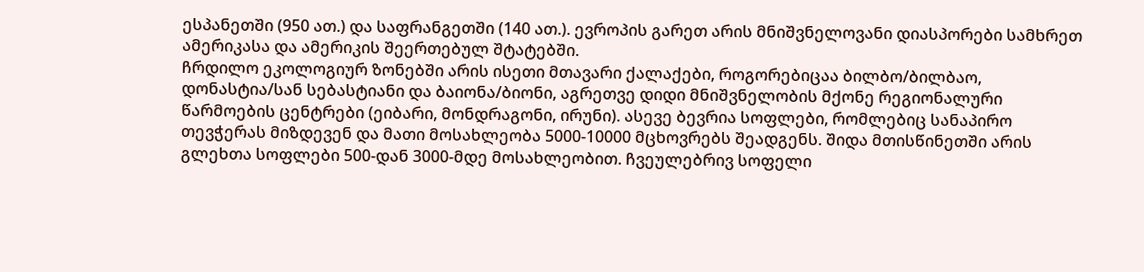ესპანეთში (950 ათ.) და საფრანგეთში (140 ათ.). ევროპის გარეთ არის მნიშვნელოვანი დიასპორები სამხრეთ ამერიკასა და ამერიკის შეერთებულ შტატებში.
ჩრდილო ეკოლოგიურ ზონებში არის ისეთი მთავარი ქალაქები, როგორებიცაა ბილბო/ბილბაო, დონასტია/სან სებასტიანი და ბაიონა/ბიონი, აგრეთვე დიდი მნიშვნელობის მქონე რეგიონალური წარმოების ცენტრები (ეიბარი, მონდრაგონი, ირუნი). ასევე ბევრია სოფლები, რომლებიც სანაპირო თევჭერას მიზდევენ და მათი მოსახლეობა 5000-10000 მცხოვრებს შეადგენს. შიდა მთისწინეთში არის გლეხთა სოფლები 500-დან 3000-მდე მოსახლეობით. ჩვეულებრივ სოფელი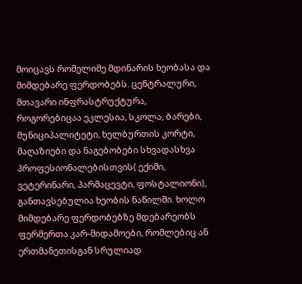მოიცავს რომელიმე მდინარის ხეობასა და მიმდებარე ფერდობებს. ცენტრალური, მთავარი ინფრასტრუქტურა, როგორებიცაა ეკლესია, სკოლა, ბარები, მუნიციპალიტეტი, ხელბურთის კორტი, მაღაზიები და ნაგებობები სხვადასხვა პროფესიონალებისთვის( ექიმი, ვეტერინარი, პარმაცევტი, ფოსტალიონი), განთავსებულია ხეობის ნაწილში. ხოლო მიმდებარე ფერდობებზე მდებარეობს ფერმერთა კარ-მიდამოები, რომლებიც ან ერთმანეთისგან სრულიად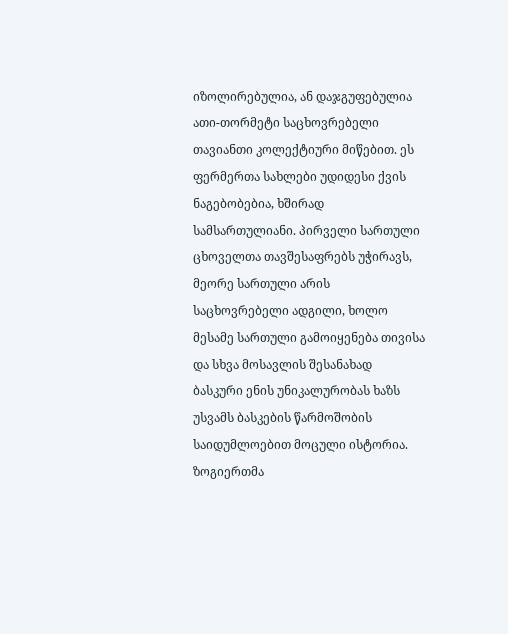იზოლირებულია, ან დაჯგუფებულია ათი-თორმეტი საცხოვრებელი თავიანთი კოლექტიური მიწებით. ეს ფერმერთა სახლები უდიდესი ქვის ნაგებობებია, ხშირად სამსართულიანი. პირველი სართული ცხოველთა თავშესაფრებს უჭირავს, მეორე სართული არის საცხოვრებელი ადგილი, ხოლო მესამე სართული გამოიყენება თივისა და სხვა მოსავლის შესანახად
ბასკური ენის უნიკალურობას ხაზს უსვამს ბასკების წარმოშობის საიდუმლოებით მოცული ისტორია. ზოგიერთმა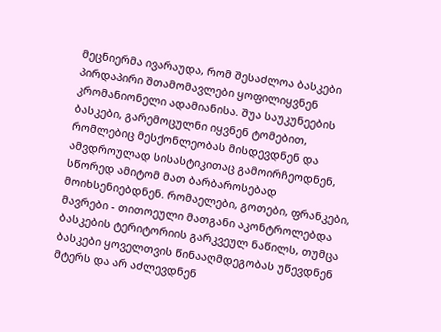მეცნიერმა ივარაუდა, რომ შესაძლოა ბასკები პირდაპირი შთამომავლები ყოფილიყვნენ კრომანიონელი ადამიანისა. შუა საუკუნეების ბასკები, გარემოცულნი იყვნენ ტომებით, რომლებიც მესქონლეობას მისდევდნენ და ამვდროულად სისასტიკითაც გამოირჩეოდნენ, სწორედ ამიტომ მათ ბარბაროსებად მოიხსენიებდნენ. რომაელები, გოთები, ფრანკები, მავრები - თითოეული მათგანი აკონტროლებდა ბასკების ტერიტორიის გარკვეულ ნაწილს, თუმცა ბასკები ყოველთვის წინააღმდეგობას უწევდნენ მტერს და არ აძლევდნენ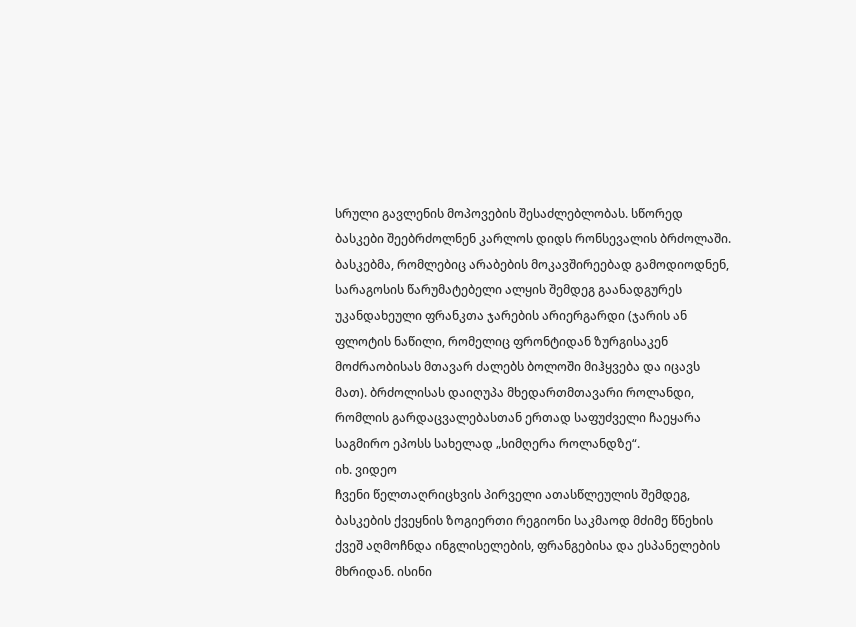სრული გავლენის მოპოვების შესაძლებლობას. სწორედ ბასკები შეებრძოლნენ კარლოს დიდს რონსევალის ბრძოლაში. ბასკებმა, რომლებიც არაბების მოკავშირეებად გამოდიოდნენ, სარაგოსის წარუმატებელი ალყის შემდეგ გაანადგურეს უკანდახეული ფრანკთა ჯარების არიერგარდი (ჯარის ან ფლოტის ნაწილი, რომელიც ფრონტიდან ზურგისაკენ მოძრაობისას მთავარ ძალებს ბოლოში მიჰყვება და იცავს მათ). ბრძოლისას დაიღუპა მხედართმთავარი როლანდი, რომლის გარდაცვალებასთან ერთად საფუძველი ჩაეყარა საგმირო ეპოსს სახელად „სიმღერა როლანდზე“.
იხ. ვიდეო
ჩვენი წელთაღრიცხვის პირველი ათასწლეულის შემდეგ, ბასკების ქვეყნის ზოგიერთი რეგიონი საკმაოდ მძიმე წნეხის ქვეშ აღმოჩნდა ინგლისელების, ფრანგებისა და ესპანელების მხრიდან. ისინი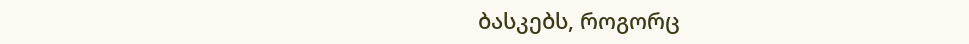ბასკებს, როგორც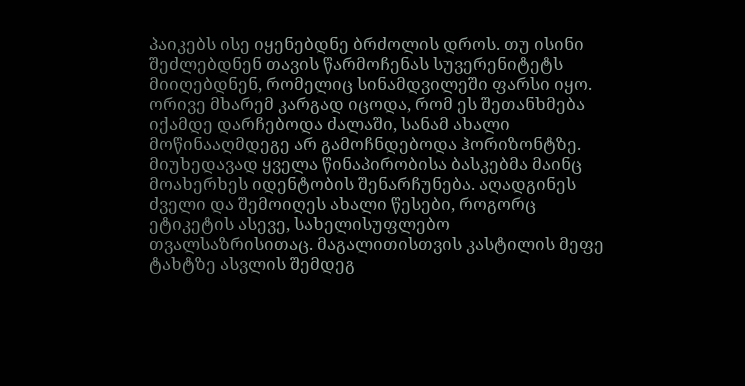პაიკებს ისე იყენებდნე ბრძოლის დროს. თუ ისინი შეძლებდნენ თავის წარმოჩენას სუვერენიტეტს მიიღებდნენ, რომელიც სინამდვილეში ფარსი იყო. ორივე მხარემ კარგად იცოდა, რომ ეს შეთანხმება იქამდე დარჩებოდა ძალაში, სანამ ახალი მოწინააღმდეგე არ გამოჩნდებოდა ჰორიზონტზე. მიუხედავად ყველა წინაპირობისა ბასკებმა მაინც მოახერხეს იდენტობის შენარჩუნება. აღადგინეს ძველი და შემოიღეს ახალი წესები, როგორც ეტიკეტის ასევე, სახელისუფლებო თვალსაზრისითაც. მაგალითისთვის კასტილის მეფე ტახტზე ასვლის შემდეგ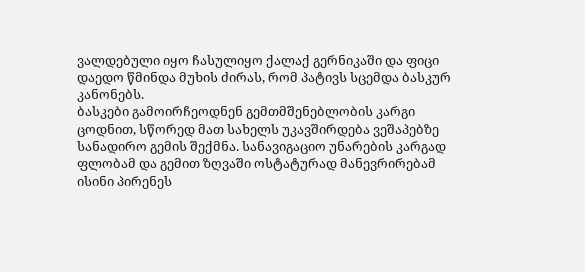ვალდებული იყო ჩასულიყო ქალაქ გერნიკაში და ფიცი დაედო წმინდა მუხის ძირას, რომ პატივს სცემდა ბასკურ კანონებს.
ბასკები გამოირჩეოდნენ გემთმშენებლობის კარგი ცოდნით, სწორედ მათ სახელს უკავშირდება ვეშაპებზე სანადირო გემის შექმნა. სანავიგაციო უნარების კარგად ფლობამ და გემით ზღვაში ოსტატურად მანევრირებამ ისინი პირენეს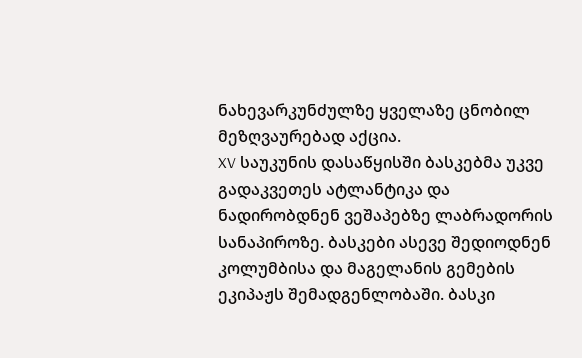ნახევარკუნძულზე ყველაზე ცნობილ მეზღვაურებად აქცია.
XV საუკუნის დასაწყისში ბასკებმა უკვე გადაკვეთეს ატლანტიკა და ნადირობდნენ ვეშაპებზე ლაბრადორის სანაპიროზე. ბასკები ასევე შედიოდნენ კოლუმბისა და მაგელანის გემების ეკიპაჟს შემადგენლობაში. ბასკი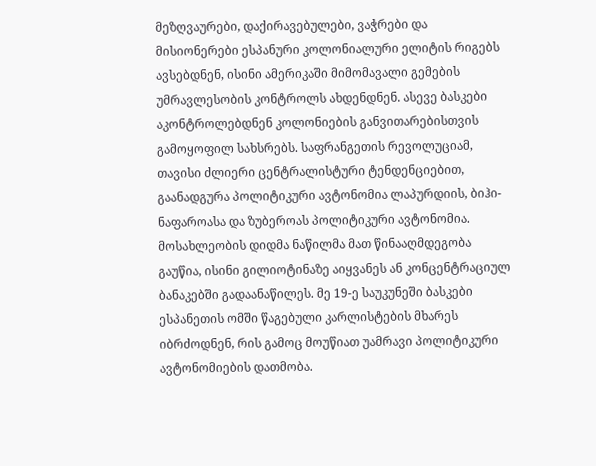მეზღვაურები, დაქირავებულები, ვაჭრები და მისიონერები ესპანური კოლონიალური ელიტის რიგებს ავსებდნენ, ისინი ამერიკაში მიმომავალი გემების უმრავლესობის კონტროლს ახდენდნენ. ასევე ბასკები აკონტროლებდნენ კოლონიების განვითარებისთვის გამოყოფილ სახსრებს. საფრანგეთის რევოლუციამ, თავისი ძლიერი ცენტრალისტური ტენდენციებით, გაანადგურა პოლიტიკური ავტონომია ლაპურდიის, ბიჰი-ნაფაროასა და ზუბეროას პოლიტიკური ავტონომია. მოსახლეობის დიდმა ნაწილმა მათ წინააღმდეგობა გაუწია, ისინი გილიოტინაზე აიყვანეს ან კონცენტრაციულ ბანაკებში გადაანაწილეს. მე 19-ე საუკუნეში ბასკები ესპანეთის ომში წაგებული კარლისტების მხარეს იბრძოდნენ, რის გამოც მოუწიათ უამრავი პოლიტიკური ავტონომიების დათმობა.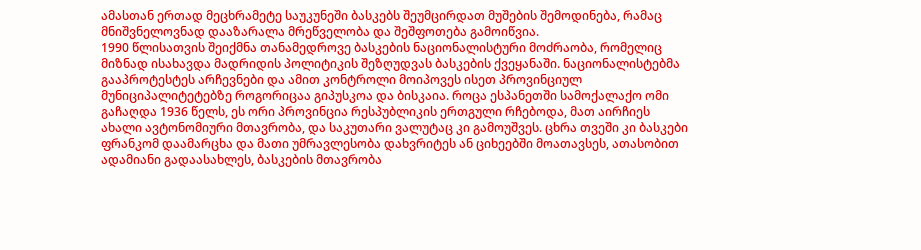ამასთან ერთად მეცხრამეტე საუკუნეში ბასკებს შეუმცირდათ მუშების შემოდინება, რამაც მნიშვნელოვნად დააზარალა მრეწველობა და შეშფოთება გამოიწვია.
1990 წლისათვის შეიქმნა თანამედროვე ბასკების ნაციონალისტური მოძრაობა, რომელიც მიზნად ისახავდა მადრიდის პოლიტიკის შეზღუდვას ბასკების ქვეყანაში. ნაციონალისტებმა გააპროტესტეს არჩევნები და ამით კონტროლი მოიპოვეს ისეთ პროვინციულ მუნიციპალიტეტებზე როგორიცაა გიპუსკოა და ბისკაია. როცა ესპანეთში სამოქალაქო ომი გაჩაღდა 1936 წელს, ეს ორი პროვინცია რესპუბლიკის ერთგული რჩებოდა, მათ აირჩიეს ახალი ავტონომიური მთავრობა, და საკუთარი ვალუტაც კი გამოუშვეს. ცხრა თვეში კი ბასკები ფრანკომ დაამარცხა და მათი უმრავლესობა დახვრიტეს ან ციხეებში მოათავსეს, ათასობით ადამიანი გადაასახლეს, ბასკების მთავრობა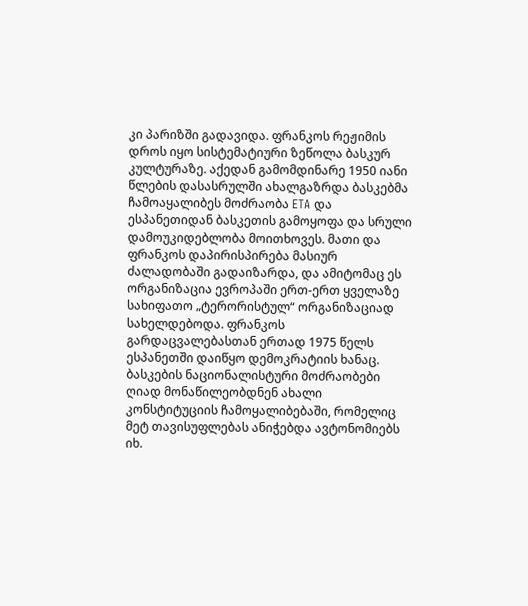კი პარიზში გადავიდა. ფრანკოს რეჟიმის დროს იყო სისტემატიური ზეწოლა ბასკურ კულტურაზე. აქედან გამომდინარე 1950 იანი წლების დასასრულში ახალგაზრდა ბასკებმა ჩამოაყალიბეს მოძრაობა ETA და ესპანეთიდან ბასკეთის გამოყოფა და სრული დამოუკიდებლობა მოითხოვეს. მათი და ფრანკოს დაპირისპირება მასიურ ძალადობაში გადაიზარდა, და ამიტომაც ეს ორგანიზაცია ევროპაში ერთ-ერთ ყველაზე სახიფათო „ტერორისტულ“ ორგანიზაციად სახელდებოდა. ფრანკოს გარდაცვალებასთან ერთად 1975 წელს ესპანეთში დაიწყო დემოკრატიის ხანაც. ბასკების ნაციონალისტური მოძრაობები ღიად მონაწილეობდნენ ახალი კონსტიტუციის ჩამოყალიბებაში, რომელიც მეტ თავისუფლებას ანიჭებდა ავტონომიებს
იხ.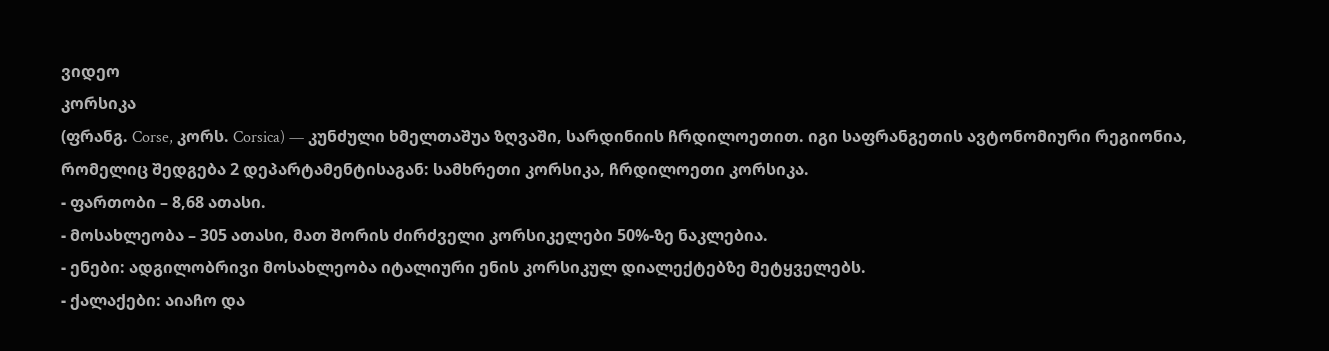ვიდეო
კორსიკა
(ფრანგ. Corse, კორს. Corsica) — კუნძული ხმელთაშუა ზღვაში, სარდინიის ჩრდილოეთით. იგი საფრანგეთის ავტონომიური რეგიონია, რომელიც შედგება 2 დეპარტამენტისაგან: სამხრეთი კორსიკა, ჩრდილოეთი კორსიკა.
- ფართობი – 8,68 ათასი.
- მოსახლეობა – 305 ათასი, მათ შორის ძირძველი კორსიკელები 50%-ზე ნაკლებია.
- ენები: ადგილობრივი მოსახლეობა იტალიური ენის კორსიკულ დიალექტებზე მეტყველებს.
- ქალაქები: აიაჩო და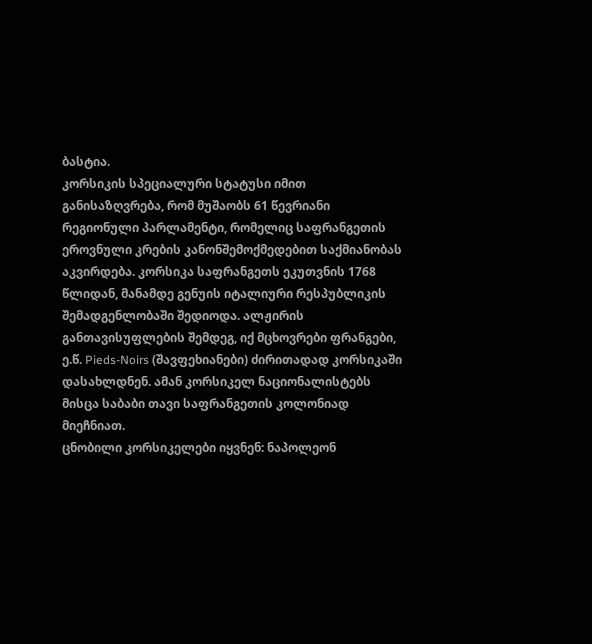ბასტია.
კორსიკის სპეციალური სტატუსი იმით განისაზღვრება, რომ მუშაობს 61 წევრიანი რეგიონული პარლამენტი, რომელიც საფრანგეთის ეროვნული კრების კანონშემოქმედებით საქმიანობას აკვირდება. კორსიკა საფრანგეთს ეკუთვნის 1768 წლიდან, მანამდე გენუის იტალიური რესპუბლიკის შემადგენლობაში შედიოდა. ალჟირის განთავისუფლების შემდეგ, იქ მცხოვრები ფრანგები, ე.წ. Pieds-Noirs (შავფეხიანები) ძირითადად კორსიკაში დასახლდნენ. ამან კორსიკელ ნაციონალისტებს მისცა საბაბი თავი საფრანგეთის კოლონიად მიეჩნიათ.
ცნობილი კორსიკელები იყვნენ: ნაპოლეონ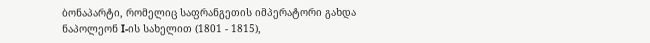ბონაპარტი, რომელიც საფრანგეთის იმპერატორი გახდა ნაპოლეონ I-ის სახელით (1801 - 1815),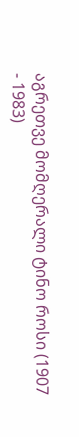აგრეთვე მომღერალი ტინო როსი (1907 - 1983)